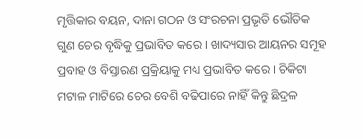ମୃତ୍ତିକାର ବୟନ, ଦାନା ଗଠନ ଓ ସଂରଚନା ପ୍ରଭୃତି ଭୌତିକ ଗୁଣ ଚେର ବୃଦ୍ଧିକୁ ପ୍ରଭାବିତ କରେ । ଖାଦ୍ୟସାର ଆୟନର ସମୂହ ପ୍ରବାହ ଓ ବିସ୍ତାରଣ ପ୍ରକ୍ରିୟାକୁ ମଧ୍ୟ ପ୍ରଭାବିତ କରେ । ଚିକିଟା ମଟାଳ ମାଟିରେ ଚେର ବେଶି ବଢିପାରେ ନାହିଁ କିନ୍ତୁ ଛିଦ୍ରଳ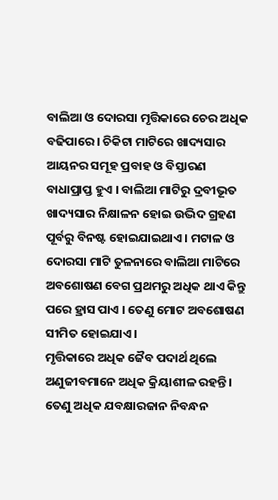ବାଲିଆ ଓ ଦୋରସା ମୃତ୍ତିକାରେ ଚେର ଅଧିକ ବଢିପାରେ । ଚିକିଟା ମାଟିରେ ଖାଦ୍ୟସାର ଆୟନର ସମୂହ ପ୍ରବାହ ଓ ବିସ୍ତାରଣ ବାଧାପ୍ରାପ୍ତ ହୁଏ । ବାଲିଆ ମାଟିରୁ ଦ୍ରବୀଭୂତ ଖାଦ୍ୟସାର ନିକ୍ଷାଳନ ହୋଇ ଉଦ୍ଭିଦ ଗ୍ରହଣ ପୂର୍ବରୁ ବିନଷ୍ଟ ହୋଇଯାଇଥାଏ । ମଟାଳ ଓ ଦୋରସା ମାଟି ତୁଳନାରେ ବାଲିଆ ମାଟିରେ ଅବଶୋଷଣ ବେଗ ପ୍ରଥମରୁ ଅଧିକ ଥାଏ କିନ୍ତୁ ପରେ ହ୍ରାସ ପାଏ । ତେଣୁ ମୋଟ ଅବଶୋଷଣ ସୀମିତ ହୋଇଯାଏ ।
ମୃତ୍ତିକାରେ ଅଧିକ ଜୈବ ପଦାର୍ଥ ଥିଲେ ଅଣୁଜୀବମାନେ ଅଧିକ କ୍ରିୟାଶୀଳ ରହନ୍ତି । ତେଣୁ ଅଧିକ ଯବକ୍ଷାରଜାନ ନିବନ୍ଧନ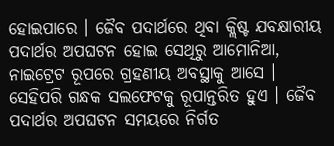ହୋଇପାରେ । ଜୈବ ପଦାର୍ଥରେ ଥିବା କ୍ଲିଷ୍ଟ ଯବକ୍ଷାରୀୟ ପଦାର୍ଥର ଅପଘଟନ ହୋଇ ସେଥିରୁ ଆମୋନିଆ, ନାଇଟ୍ରେଟ ରୂପରେ ଗ୍ରହଣୀୟ ଅବସ୍ଥାକୁ ଆସେ । ସେହିପରି ଗନ୍ଧକ ସଲଫେଟକୁ ରୂପାନ୍ତରିତ ହୁଏ । ଜୈବ ପଦାର୍ଥର ଅପଘଟନ ସମୟରେ ନିର୍ଗତ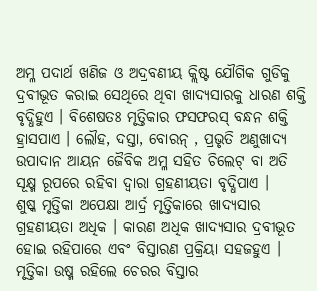ଅମ୍ଳ ପଦାର୍ଥ ଖଣିଜ ଓ ଅଦ୍ରବଣୀୟ କ୍ଲିଷ୍ଟ ଯୌଗିକ ଗୁଡିକୁ ଦ୍ରବୀଭୂତ କରାଇ ସେଥିରେ ଥିବା ଖାଦ୍ୟସାରକୁ ଧାରଣ ଶକ୍ତି ବୃଦ୍ଧିହୁଏ । ବିଶେଷତଃ ମୃତ୍ତିକାର ଫସଫରସ୍ ବନ୍ଧନ ଶକ୍ତି ହ୍ରାସପାଏ । ଲୌହ, ଦସ୍ତା, ବୋରନ୍ , ପ୍ରଭୃତି ଅଣୁଖାଦ୍ୟ ଉପାଦାନ ଆୟନ ଜୈବିକ ଅମ୍ଳ ସହିତ ଚିଲେଟ୍ ବା ଅତି ସୂକ୍ଷ୍ମ ରୂପରେ ରହିବା ଦ୍ଵାରା ଗ୍ରହଣୀୟତା ବୃଦ୍ଧିପାଏ ।
ଶୁଷ୍କ ମୃତ୍ତିକା ଅପେକ୍ଷା ଆର୍ଦ୍ର ମୃତ୍ତିକାରେ ଖାଦ୍ୟସାର ଗ୍ରହଣୀୟତା ଅଧିକ । କାରଣ ଅଧିକ ଖାଦ୍ୟସାର ଦ୍ରବୀଭୂତ ହୋଇ ରହିପାରେ ଏବଂ ବିସ୍ତାରଣ ପ୍ରକ୍ରିୟା ସହଜହୁଏ । ମୃତ୍ତିକା ଉଷ୍ମ ରହିଲେ ଚେରର ବିସ୍ତାର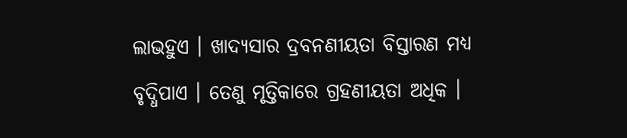ଲାଭହୁଏ । ଖାଦ୍ୟସାର ଦ୍ରବନଣୀୟତା ବିସ୍ତାରଣ ମଧ୍ୟ ବୃଦ୍ଧିପାଏ । ତେଣୁ ମୃତ୍ତିକାରେ ଗ୍ରହଣୀୟତା ଅଧିକ ।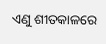ଏଣୁ ଶୀତକାଳରେ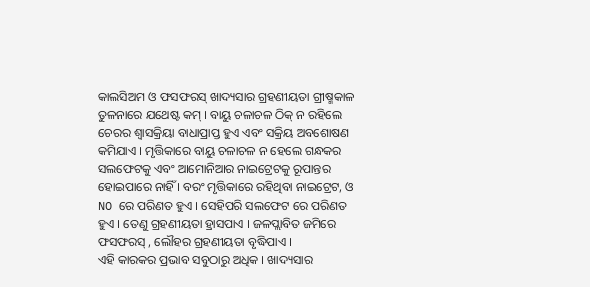କାଲସିଅମ ଓ ଫସଫରସ୍ ଖାଦ୍ୟସାର ଗ୍ରହଣୀୟତା ଗ୍ରୀଷ୍ମକାଳ ତୁଳନାରେ ଯଥେଷ୍ଟ କମ୍ । ବାୟୁ ଚଳାଚଳ ଠିକ୍ ନ ରହିଲେ ଚେରର ଶ୍ଵାସକ୍ରିୟା ବାଧାପ୍ରାପ୍ତ ହୁଏ ଏବଂ ସକ୍ରିୟ ଅବଶୋଷଣ କମିଯାଏ । ମୃତ୍ତିକାରେ ବାୟୁ ଚଳାଚଳ ନ ହେଲେ ଗନ୍ଧକର ସଲଫେଟକୁ ଏବଂ ଆମୋନିଆର ନାଇଟ୍ରେଟକୁ ରୂପାନ୍ତର ହୋଇପାରେ ନାହିଁ । ବରଂ ମୃତ୍ତିକାରେ ରହିଥିବା ନାଇଟ୍ରେଟ, ଓ NO ରେ ପରିଣତ ହୁଏ । ସେହିପରି ସଲଫେଟ ରେ ପରିଣତ ହୁଏ । ତେଣୁ ଗ୍ରହଣୀୟତା ହ୍ରାସପାଏ । ଜଳପ୍ଲାବିତ ଜମିରେ ଫସଫରସ୍ , ଲୌହର ଗ୍ରହଣୀୟତା ବୃଦ୍ଧିପାଏ ।
ଏହି କାରକର ପ୍ରଭାବ ସବୁଠାରୁ ଅଧିକ । ଖାଦ୍ୟସାର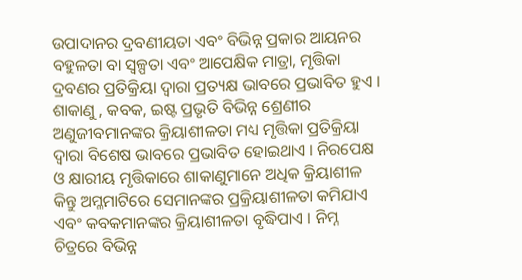ଉପାଦାନର ଦ୍ରବଣୀୟତା ଏବଂ ବିଭିନ୍ନ ପ୍ରକାର ଆୟନର ବହୁଳତା ବା ସ୍ୱଳ୍ପତା ଏବଂ ଆପେକ୍ଷିକ ମାତ୍ରା, ମୃତ୍ତିକା ଦ୍ରବଣର ପ୍ରତିକ୍ରିୟା ଦ୍ଵାରା ପ୍ରତ୍ୟକ୍ଷ ଭାବରେ ପ୍ରଭାବିତ ହୁଏ । ଶାକାଣୁ , କବକ, ଇଷ୍ଟ ପ୍ରଭୃତି ବିଭିନ୍ନ ଶ୍ରେଣୀର ଅଣୁଜୀବମାନଙ୍କର କ୍ରିୟାଶୀଳତା ମଧ୍ୟ ମୃତ୍ତିକା ପ୍ରତିକ୍ରିୟା ଦ୍ଵାରା ବିଶେଷ ଭାବରେ ପ୍ରଭାବିତ ହୋଇଥାଏ । ନିରପେକ୍ଷ ଓ କ୍ଷାରୀୟ ମୃତ୍ତିକାରେ ଶାକାଣୁମାନେ ଅଧିକ କ୍ରିୟାଶୀଳ କିନ୍ତୁ ଅମ୍ଳମାଟିରେ ସେମାନଙ୍କର ପ୍ରକ୍ରିୟାଶୀଳତା କମିଯାଏ ଏବଂ କବକମାନଙ୍କର କ୍ରିୟାଶୀଳତା ବୃଦ୍ଧିପାଏ । ନିମ୍ନ ଚିତ୍ରରେ ବିଭିନ୍ନ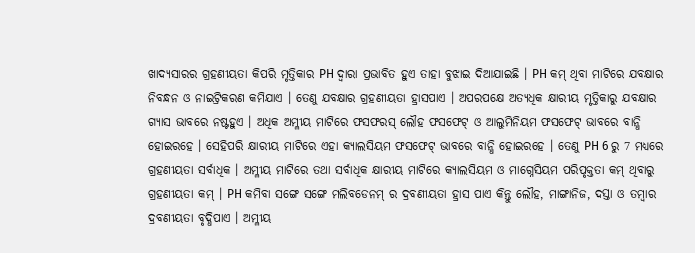ଖାଦ୍ୟସାରର ଗ୍ରହଣୀୟତା କିପରି ମୃତ୍ତିକାର PH ଦ୍ଵାରା ପ୍ରଭାବିତ ହୁଏ ତାହା ବୁଝାଇ ଦିଆଯାଇଛି । PH କମ୍ ଥିବା ମାଟିରେ ଯବକ୍ଷାର ନିବନ୍ଧନ ଓ ନାଇଟ୍ରିକରଣ କମିଯାଏ । ତେଣୁ ଯବକ୍ଷାର ଗ୍ରହଣୀୟତା ହ୍ରାସପାଏ । ଅପରପକ୍ଷେ ଅତ୍ୟଧିକ କ୍ଷାରୀୟ ମୃତ୍ତିକାରୁ ଯବକ୍ଷାର ଗ୍ୟାସ ଭାବରେ ନଷ୍ଟହୁଏ । ଅଧିକ ଅମ୍ଳୀୟ ମାଟିରେ ଫସଫରସ୍ ଲୌହ ଫସଫେଟ୍ ଓ ଆଲୁମିନିୟମ ଫସଫେଟ୍ ଭାବରେ ବାନ୍ଧି ହୋଇରହେ । ସେହିପରି କ୍ଷାରୀୟ ମାଟିରେ ଏହା କ୍ୟାଲସିୟମ ଫସଫେଟ୍ ଭାବରେ ବାନ୍ଧି ହୋଇରହେ । ତେଣୁ PH 6 ରୁ 7 ମଧ୍ୟରେ ଗ୍ରହଣୀୟତା ସର୍ବାଧିକ । ଅମ୍ଳୀୟ ମାଟିରେ ତଥା ସର୍ବାଧିକ କ୍ଷାରୀୟ ମାଟିରେ କ୍ୟାଲସିୟମ ଓ ମାଗ୍ନେସିୟମ ପରିପୃକ୍ତତା କମ୍ ଥିବାରୁ ଗ୍ରହଣୀୟତା କମ୍ । PH କମିବା ସଙ୍ଗେ ସଙ୍ଗେ ମଲିବଡେନମ୍ ର ଦ୍ରବଣୀୟତା ହ୍ରାସ ପାଏ କିନ୍ତୁ ଲୌହ, ମାଙ୍ଗାନିଜ, ଦସ୍ତା ଓ ତମ୍ବାର ଦ୍ରବଣୀୟତା ବୃଦ୍ଧିପାଏ । ଅମ୍ଳୀୟ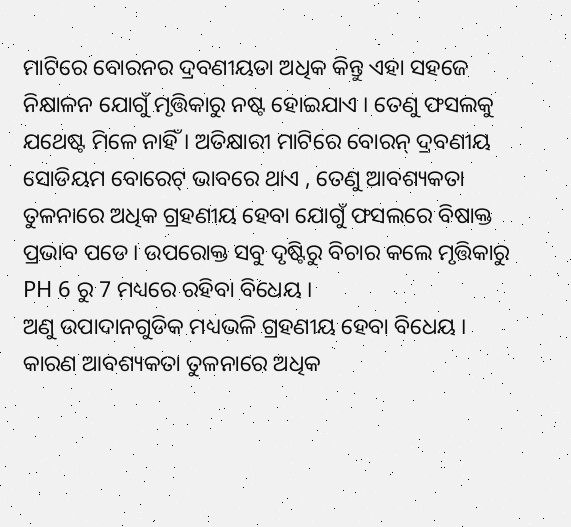ମାଟିରେ ବୋରନର ଦ୍ରବଣୀୟତା ଅଧିକ କିନ୍ତୁ ଏହା ସହଜେ ନିକ୍ଷାଳନ ଯୋଗୁଁ ମୃତ୍ତିକାରୁ ନଷ୍ଟ ହୋଇଯାଏ । ତେଣୁ ଫସଲକୁ ଯଥେଷ୍ଟ ମିଳେ ନାହିଁ । ଅତିକ୍ଷାରୀ ମାଟିରେ ବୋରନ୍ ଦ୍ରବଣୀୟ ସୋଡିୟମ ବୋରେଟ୍ ଭାବରେ ଥାଏ , ତେଣୁ ଆବଶ୍ୟକତା ତୁଳନାରେ ଅଧିକ ଗ୍ରହଣୀୟ ହେବା ଯୋଗୁଁ ଫସଲରେ ବିଷାକ୍ତ ପ୍ରଭାବ ପଡେ । ଉପରୋକ୍ତ ସବୁ ଦୃଷ୍ଟିରୁ ବିଚାର କଲେ ମୃତ୍ତିକାରୁ PH 6 ରୁ 7 ମଧ୍ୟରେ ରହିବା ବିଧେୟ ।
ଅଣୁ ଉପାଦାନଗୁଡିକ ମଧ୍ୟଭଳି ଗ୍ରହଣୀୟ ହେବା ବିଧେୟ । କାରଣ ଆବଶ୍ୟକତା ତୁଳନାରେ ଅଧିକ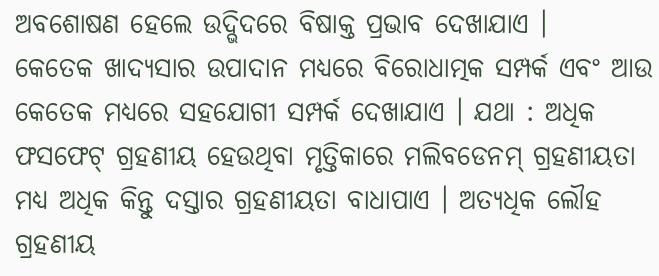ଅବଶୋଷଣ ହେଲେ ଉଦ୍ଭିଦରେ ବିଷାକ୍ତ ପ୍ରଭାବ ଦେଖାଯାଏ ।
କେତେକ ଖାଦ୍ୟସାର ଉପାଦାନ ମଧ୍ୟରେ ବିରୋଧାତ୍ମକ ସମ୍ପର୍କ ଏବଂ ଆଉ କେତେକ ମଧ୍ୟରେ ସହଯୋଗୀ ସମ୍ପର୍କ ଦେଖାଯାଏ । ଯଥା : ଅଧିକ ଫସଫେଟ୍ ଗ୍ରହଣୀୟ ହେଉଥିବା ମୃତ୍ତିକାରେ ମଲିବଡେନମ୍ ଗ୍ରହଣୀୟତା ମଧ୍ୟ ଅଧିକ କିନ୍ତୁ ଦସ୍ତାର ଗ୍ରହଣୀୟତା ବାଧାପାଏ । ଅତ୍ୟଧିକ ଲୌହ ଗ୍ରହଣୀୟ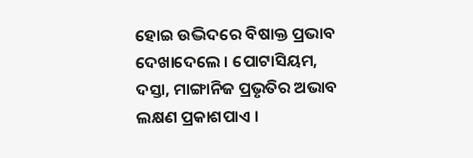ହୋଇ ଉଦ୍ଭିଦରେ ବିଷାକ୍ତ ପ୍ରଭାବ ଦେଖାଦେଲେ । ପୋଟାସିୟମ, ଦସ୍ତା, ମାଙ୍ଗାନିଜ ପ୍ରଭୃତିର ଅଭାବ ଲକ୍ଷଣ ପ୍ରକାଶପାଏ ।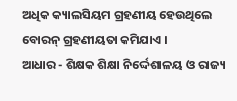ଅଧିକ କ୍ୟାଲସିୟମ ଗ୍ରହଣୀୟ ହେଉଥିଲେ ବୋରନ୍ ଗ୍ରହଣୀୟତା କମିଯାଏ ।
ଆଧାର - ଶିକ୍ଷକ ଶିକ୍ଷା ନିର୍ଦ୍ଦେଶାଳୟ ଓ ରାଜ୍ୟ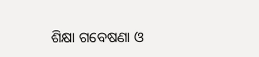ଶିକ୍ଷା ଗବେଷଣା ଓ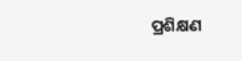ପ୍ରଶିକ୍ଷଣ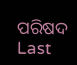ପରିଷଦ
Last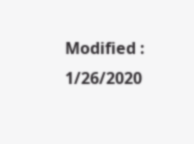Modified : 1/26/2020